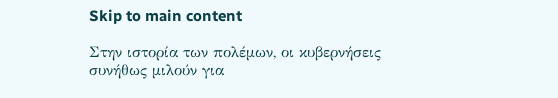Skip to main content

Στην ιστορία των πολέμων, οι κυβερνήσεις συνήθως μιλούν για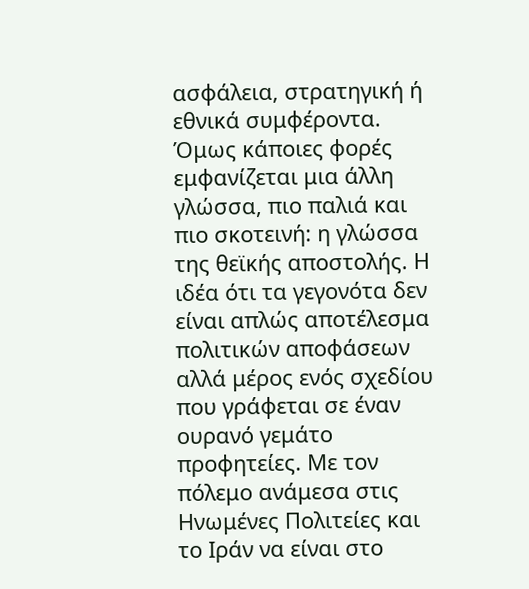ασφάλεια, στρατηγική ή εθνικά συμφέροντα. Όμως κάποιες φορές εμφανίζεται μια άλλη γλώσσα, πιο παλιά και πιο σκοτεινή: η γλώσσα της θεϊκής αποστολής. Η ιδέα ότι τα γεγονότα δεν είναι απλώς αποτέλεσμα πολιτικών αποφάσεων αλλά μέρος ενός σχεδίου που γράφεται σε έναν ουρανό γεμάτο προφητείες. Με τον πόλεμο ανάμεσα στις Ηνωμένες Πολιτείες και το Ιράν να είναι στο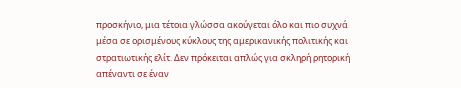προσκήνιο, μια τέτοια γλώσσα ακούγεται όλο και πιο συχνά μέσα σε ορισμένους κύκλους της αμερικανικής πολιτικής και στρατιωτικής ελίτ. Δεν πρόκειται απλώς για σκληρή ρητορική απέναντι σε έναν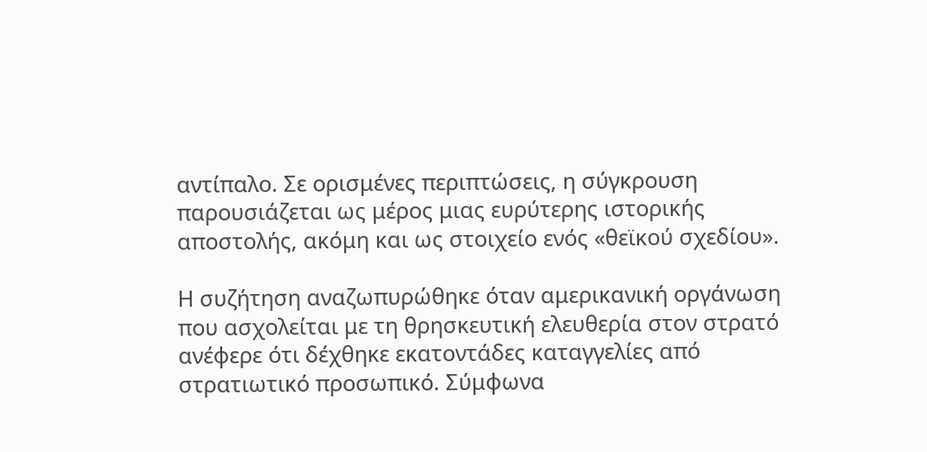αντίπαλο. Σε ορισμένες περιπτώσεις, η σύγκρουση παρουσιάζεται ως μέρος μιας ευρύτερης ιστορικής αποστολής, ακόμη και ως στοιχείο ενός «θεϊκού σχεδίου».

Η συζήτηση αναζωπυρώθηκε όταν αμερικανική οργάνωση που ασχολείται με τη θρησκευτική ελευθερία στον στρατό ανέφερε ότι δέχθηκε εκατοντάδες καταγγελίες από στρατιωτικό προσωπικό. Σύμφωνα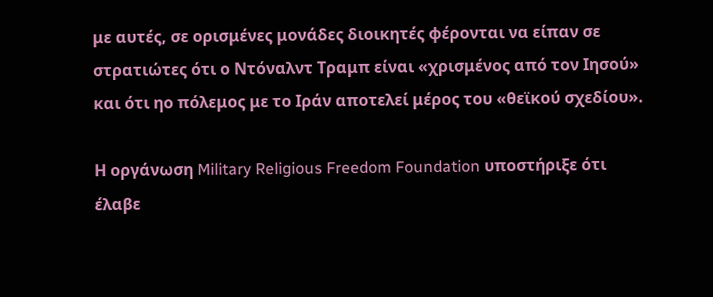με αυτές, σε ορισμένες μονάδες διοικητές φέρονται να είπαν σε στρατιώτες ότι ο Ντόναλντ Τραμπ είναι «χρισμένος από τον Ιησού» και ότι ηο πόλεμος με το Ιράν αποτελεί μέρος του «θεϊκού σχεδίου».

Η οργάνωση Military Religious Freedom Foundation υποστήριξε ότι έλαβε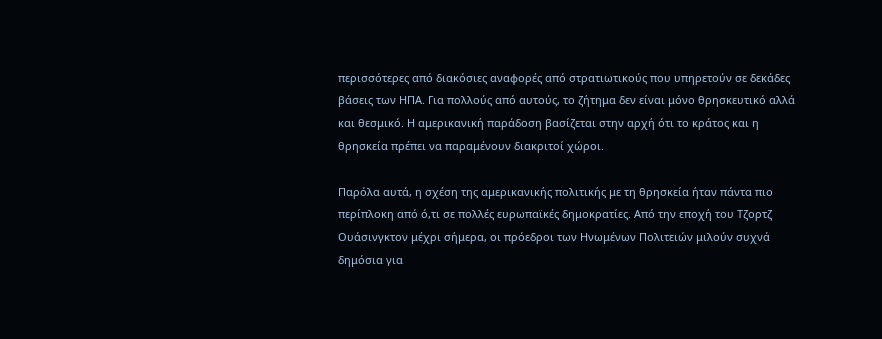περισσότερες από διακόσιες αναφορές από στρατιωτικούς που υπηρετούν σε δεκάδες βάσεις των ΗΠΑ. Για πολλούς από αυτούς, το ζήτημα δεν είναι μόνο θρησκευτικό αλλά και θεσμικό. Η αμερικανική παράδοση βασίζεται στην αρχή ότι το κράτος και η θρησκεία πρέπει να παραμένουν διακριτοί χώροι.

Παρόλα αυτά, η σχέση της αμερικανικής πολιτικής με τη θρησκεία ήταν πάντα πιο περίπλοκη από ό,τι σε πολλές ευρωπαϊκές δημοκρατίες. Από την εποχή του Τζορτζ Ουάσινγκτον μέχρι σήμερα, οι πρόεδροι των Ηνωμένων Πολιτειών μιλούν συχνά δημόσια για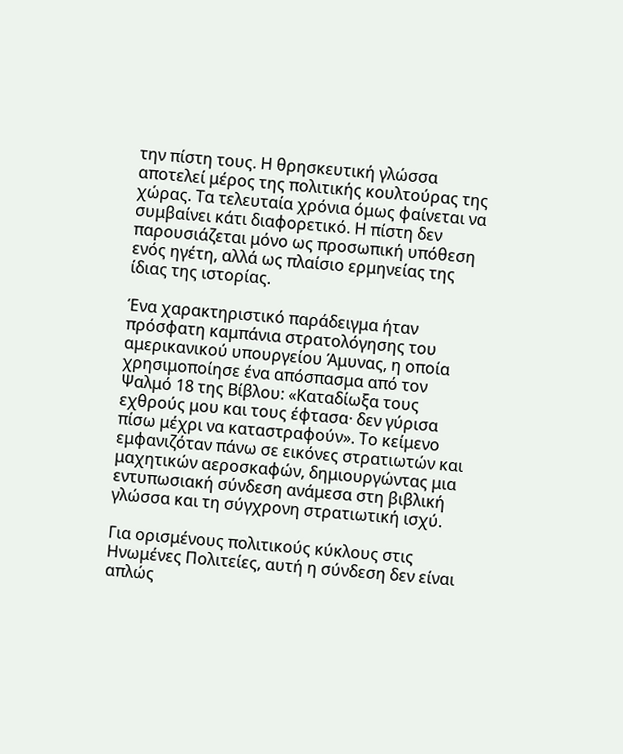την πίστη τους. Η θρησκευτική γλώσσα αποτελεί μέρος της πολιτικής κουλτούρας της χώρας. Τα τελευταία χρόνια όμως φαίνεται να συμβαίνει κάτι διαφορετικό. Η πίστη δεν παρουσιάζεται μόνο ως προσωπική υπόθεση ενός ηγέτη, αλλά ως πλαίσιο ερμηνείας της ίδιας της ιστορίας.

Ένα χαρακτηριστικό παράδειγμα ήταν πρόσφατη καμπάνια στρατολόγησης του αμερικανικού υπουργείου Άμυνας, η οποία χρησιμοποίησε ένα απόσπασμα από τον Ψαλμό 18 της Βίβλου: «Καταδίωξα τους εχθρούς μου και τους έφτασα· δεν γύρισα πίσω μέχρι να καταστραφούν». Το κείμενο εμφανιζόταν πάνω σε εικόνες στρατιωτών και μαχητικών αεροσκαφών, δημιουργώντας μια εντυπωσιακή σύνδεση ανάμεσα στη βιβλική γλώσσα και τη σύγχρονη στρατιωτική ισχύ.

Για ορισμένους πολιτικούς κύκλους στις Ηνωμένες Πολιτείες, αυτή η σύνδεση δεν είναι απλώς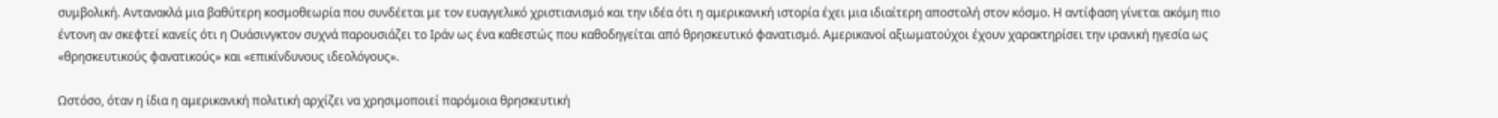συμβολική. Αντανακλά μια βαθύτερη κοσμοθεωρία που συνδέεται με τον ευαγγελικό χριστιανισμό και την ιδέα ότι η αμερικανική ιστορία έχει μια ιδιαίτερη αποστολή στον κόσμο. Η αντίφαση γίνεται ακόμη πιο έντονη αν σκεφτεί κανείς ότι η Ουάσινγκτον συχνά παρουσιάζει το Ιράν ως ένα καθεστώς που καθοδηγείται από θρησκευτικό φανατισμό. Αμερικανοί αξιωματούχοι έχουν χαρακτηρίσει την ιρανική ηγεσία ως «θρησκευτικούς φανατικούς» και «επικίνδυνους ιδεολόγους».

Ωστόσο, όταν η ίδια η αμερικανική πολιτική αρχίζει να χρησιμοποιεί παρόμοια θρησκευτική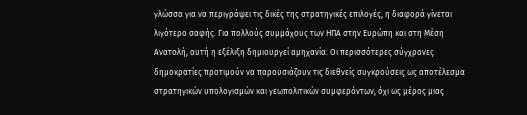γλώσσα για να περιγράψει τις δικές της στρατηγικές επιλογές, η διαφορά γίνεται λιγότερο σαφής. Για πολλούς συμμάχους των ΗΠΑ στην Ευρώπη και στη Μέση Ανατολή, αυτή η εξέλιξη δημιουργεί αμηχανία. Οι περισσότερες σύγχρονες δημοκρατίες προτιμούν να παρουσιάζουν τις διεθνείς συγκρούσεις ως αποτέλεσμα στρατηγικών υπολογισμών και γεωπολιτικών συμφερόντων, όχι ως μέρος μιας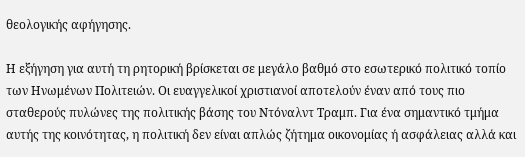θεολογικής αφήγησης.

Η εξήγηση για αυτή τη ρητορική βρίσκεται σε μεγάλο βαθμό στο εσωτερικό πολιτικό τοπίο των Ηνωμένων Πολιτειών. Οι ευαγγελικοί χριστιανοί αποτελούν έναν από τους πιο σταθερούς πυλώνες της πολιτικής βάσης του Ντόναλντ Τραμπ. Για ένα σημαντικό τμήμα αυτής της κοινότητας, η πολιτική δεν είναι απλώς ζήτημα οικονομίας ή ασφάλειας αλλά και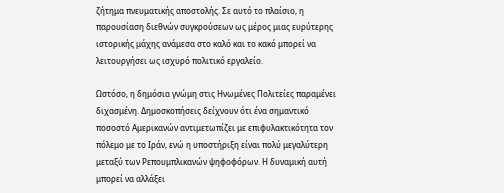ζήτημα πνευματικής αποστολής. Σε αυτό το πλαίσιο, η παρουσίαση διεθνών συγκρούσεων ως μέρος μιας ευρύτερης ιστορικής μάχης ανάμεσα στο καλό και το κακό μπορεί να λειτουργήσει ως ισχυρό πολιτικό εργαλείο.

Ωστόσο, η δημόσια γνώμη στις Ηνωμένες Πολιτείες παραμένει διχασμένη. Δημοσκοπήσεις δείχνουν ότι ένα σημαντικό ποσοστό Αμερικανών αντιμετωπίζει με επιφυλακτικότητα τον πόλεμο με το Ιράν, ενώ η υποστήριξη είναι πολύ μεγαλύτερη μεταξύ των Ρεπουμπλικανών ψηφοφόρων. Η δυναμική αυτή μπορεί να αλλάξει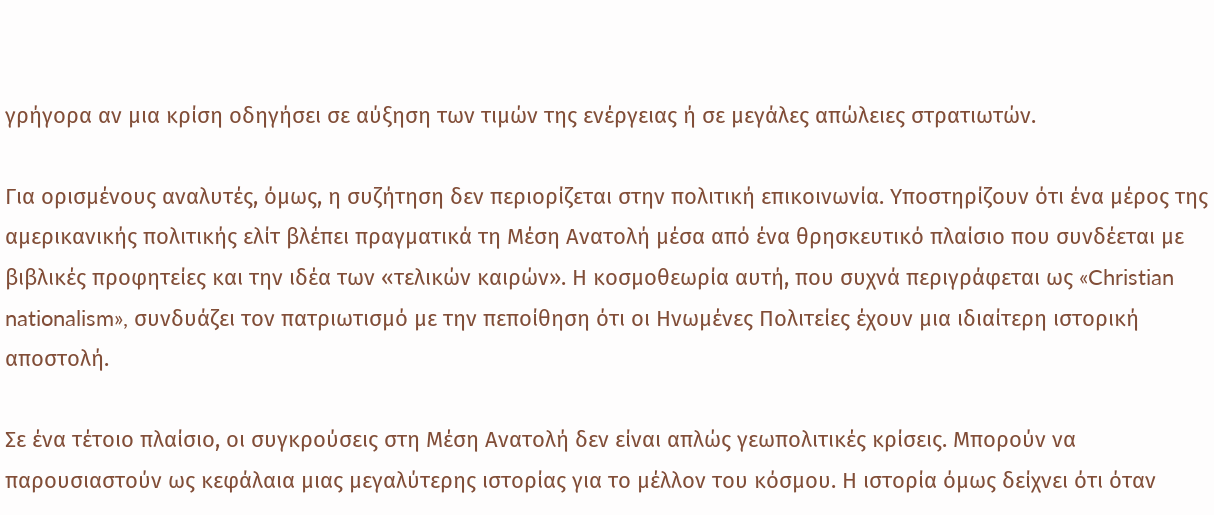γρήγορα αν μια κρίση οδηγήσει σε αύξηση των τιμών της ενέργειας ή σε μεγάλες απώλειες στρατιωτών.

Για ορισμένους αναλυτές, όμως, η συζήτηση δεν περιορίζεται στην πολιτική επικοινωνία. Υποστηρίζουν ότι ένα μέρος της αμερικανικής πολιτικής ελίτ βλέπει πραγματικά τη Μέση Ανατολή μέσα από ένα θρησκευτικό πλαίσιο που συνδέεται με βιβλικές προφητείες και την ιδέα των «τελικών καιρών». Η κοσμοθεωρία αυτή, που συχνά περιγράφεται ως «Christian nationalism», συνδυάζει τον πατριωτισμό με την πεποίθηση ότι οι Ηνωμένες Πολιτείες έχουν μια ιδιαίτερη ιστορική αποστολή.

Σε ένα τέτοιο πλαίσιο, οι συγκρούσεις στη Μέση Ανατολή δεν είναι απλώς γεωπολιτικές κρίσεις. Μπορούν να παρουσιαστούν ως κεφάλαια μιας μεγαλύτερης ιστορίας για το μέλλον του κόσμου. Η ιστορία όμως δείχνει ότι όταν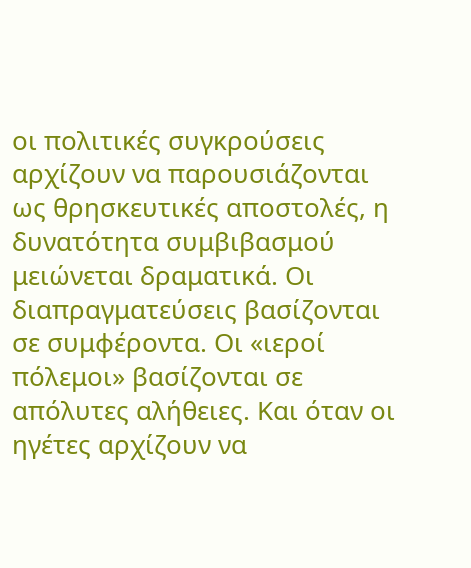οι πολιτικές συγκρούσεις αρχίζουν να παρουσιάζονται ως θρησκευτικές αποστολές, η δυνατότητα συμβιβασμού μειώνεται δραματικά. Οι διαπραγματεύσεις βασίζονται σε συμφέροντα. Οι «ιεροί πόλεμοι» βασίζονται σε απόλυτες αλήθειες. Και όταν οι ηγέτες αρχίζουν να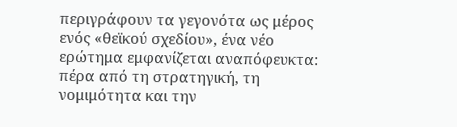περιγράφουν τα γεγονότα ως μέρος ενός «θεϊκού σχεδίου», ένα νέο ερώτημα εμφανίζεται αναπόφευκτα: πέρα από τη στρατηγική, τη νομιμότητα και την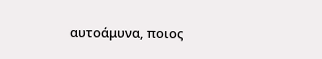αυτοάμυνα, ποιος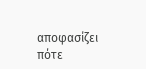αποφασίζει πότε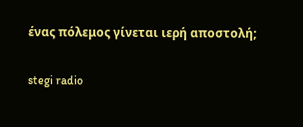ένας πόλεμος γίνεται ιερή αποστολή;

stegi radio